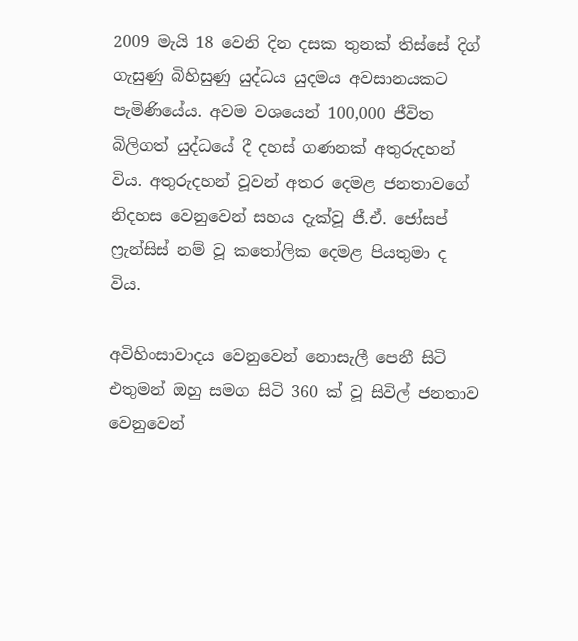2009 මැයි 18 වෙනි දින දසක තුනක් තිස්සේ දිග් ගැසුණු බිහිසුණු යුද්ධය යුදමය අවසානයකට පැමිණියේය. අවම වශයෙන් 100,000 ජීවිත බිලිගත් යුද්ධයේ දී දහස් ගණනක් අතුරුදහන් විය. අතුරුදහන් වූවන් අතර දෙමළ ජනතාවගේ නිදහස වෙනුවෙන් සහය දැක්වූ ජී.ඒ. ජෝසප් ෆ්‍රැන්සිස් නම් වූ කතෝලික දෙමළ පියතුමා ද විය.

අවිහිංසාවාදය වෙනුවෙන් නොසැලී පෙනී සිටි එතුමන් ඔහු සමග සිටි 360 ක් වූ සිවිල් ජනතාව වෙනුවෙන්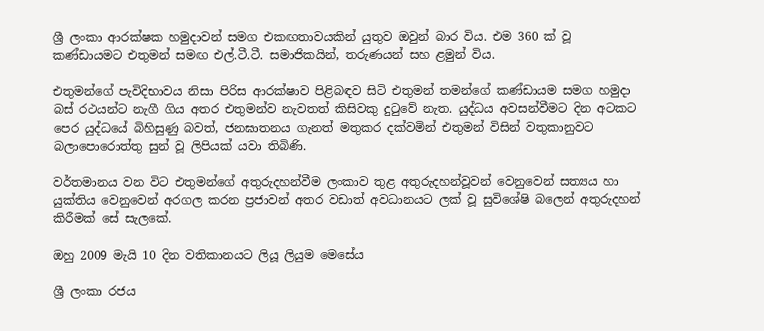ශ්‍රී ලංකා ආරක්ෂක හමුදාවන් සමග එකඟතාවයකින් යුතුව ඔවුන් බාර විය. එම 360 ක් වූ කණ්ඩායමට එතුමන් සමඟ එල්.ටී.ටී. සමාජිකයින්, තරුණයන් සහ ළමුන් විය.

එතුමන්ගේ පැවිදිභාවය නිසා පිරිස ආරක්ෂාව පිළිබඳව සිටි එතුමන් තමන්ගේ කණ්ඩායම සමග හමුදා බස් රථයන්ට නැගී ගිය අතර එතුමන්ව නැවතත් කිසිවකු දුටුවේ නැත. යුද්ධය අවසන්වීමට දින අටකට පෙර යුද්ධයේ බිහිසුණු බවත්, ජනඝාතනය ගැනත් මතුකර දක්වමින් එතුමන් විසින් වතුකානුවට බලාපොරොත්තු සුන් වූ ලිපියක් යවා තිබිණි.

වර්තමානය වන විට එතුමන්ගේ අතුරුදහන්වීම ලංකාව තුළ අතුරුදහන්වූවන් වෙනුවෙන් සත්‍යය හා යුක්තිය වෙනුවෙන් අරගල කරන ප්‍රජාවන් අතර වඩාත් අවධානයට ලක් වූ සුවිශේෂි බලෙන් අතුරුදහන් කිරීමක් සේ සැලකේ.

ඔහු 2009 මැයි 10 දින වතිකානයට ලියූ ලියුම මෙසේය

ශ්‍රී ලංකා රජය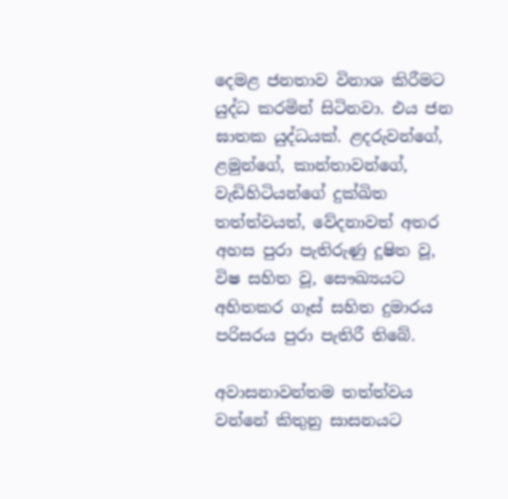දෙමළ ජනතාව විනාශ කිරීමට යුද්ධ කරමින් සිටිනවා. එය ජන ඝාතක යුද්ධයක්. ළදරුවන්ගේ, ළමුන්ගේ, කාන්තාවන්ගේ, වැඩිහිටියන්ගේ දුක්ඛිත තත්ත්වයත්, වේදනාවත් අතර  අහස පුරා පැතිරුණු දූෂිත වූ, විෂ සහිත වූ, සෞඛ්‍යයට අහිතකර ගෑස් සහිත දුමාරය පරිසරය පුරා පැතිරී තිබේ.

අවාසනාවන්තම තත්ත්වය වන්නේ කිතුනු සාසනයට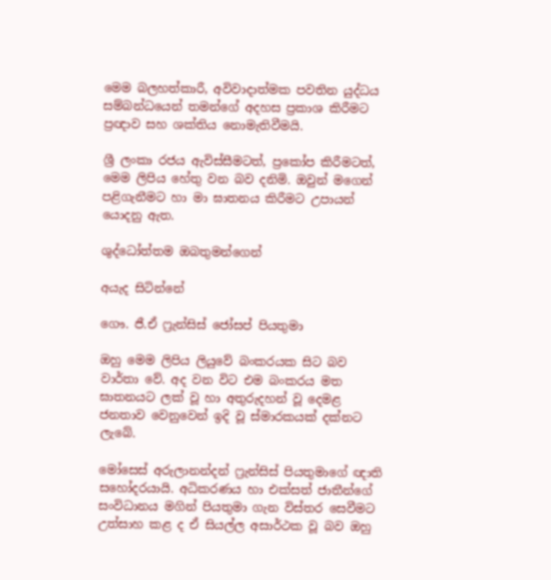මෙම බලහත්කාරී, අවිවාදාත්මක පවතින යුද්ධය සම්බන්ධයෙන් තමන්ගේ අදහස ප්‍රකාශ කිරීමට ප්‍රඥාව සහ ශක්තිය නොමැතිවීමයි.

ශ්‍රී ලංකා රජය ඇවිස්සීමටත්, ප්‍රකෝප කිරීමටත්, මෙම ලිපිය හේතු වන බව දනිමි. ඔවුන් මගෙන් පළිගැනීමට හා මා ඝාතනය කිරීමට උපායන් යොදනු ඇත.

ශුද්ධෝත්තම ඔබතුමන්ගෙන්

අයැද සිටින්නේ

ගෞ. ජී.ඒ ෆ්‍රැන්සිස් ජෝසප් පියතුමා

ඔහු මෙම ලිපිය ලියුවේ බංකරයක සිට බව වාර්තා වේ. අද වන විට එම බංකරය මත ඝාතනයට ලක් වූ හා අතුරුදහන් වූ දෙමළ ජනතාව වෙනුවෙන් ඉදි වූ ස්මාරකයක් දක්නට ලැබේ.

මෝසෙස් අරුලානන්දන් ෆ්‍රැන්සිස් පියතුමාගේ ඥාති සහෝදරයායි. අධිකරණය හා එක්සත් ජාතීන්ගේ සංවිධානය මගින් පියතුමා ගැන විස්තර සෙවීමට උත්සාහ කළ ද ඒ සියල්ල අසාර්ථක වූ බව ඔහු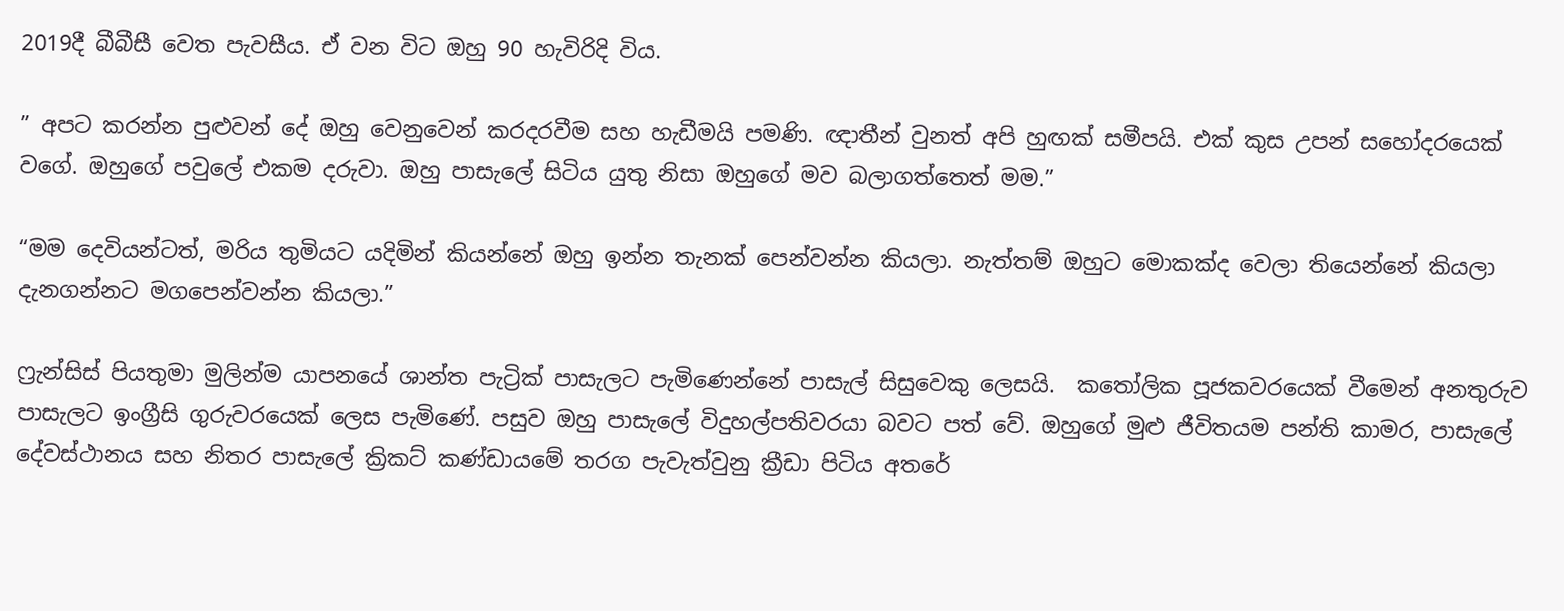2019දී බීබීසී වෙත පැවසීය. ඒ වන විට ඔහු 90 හැවිරිදි විය.

” අපට කරන්න පුළුවන් දේ ඔහු වෙනුවෙන් කරදරවීම සහ හැඩීමයි පමණි. ඥාතීන් වුනත් අපි හුඟක් සමීපයි. එක් කුස උපන් සහෝදරයෙක් වගේ. ඔහුගේ පවුලේ එකම දරුවා. ඔහු පාසැලේ සිටිය යුතු නිසා ඔහුගේ මව බලාගත්තෙත් මම.”

“මම දෙවියන්ටත්, මරිය තුමියට යදිමින් කියන්නේ ඔහු ඉන්න තැනක් පෙන්වන්න කියලා. නැත්තම් ඔහුට මොකක්ද වෙලා තියෙන්නේ කියලා දැනගන්නට මගපෙන්වන්න කියලා.”

ෆ්‍රැන්සිස් පියතුමා මුලින්ම යාපනයේ ශාන්ත පැට්‍රික් පාසැලට පැමිණෙන්නේ පාසැල් සිසුවෙකු ලෙසයි.  කතෝලික පූජකවරයෙක් වීමෙන් අනතුරුව පාසැලට ඉංග්‍රීසි ගුරුවරයෙක් ලෙස පැමිණේ. පසුව ඔහු පාසැලේ විදුහල්පතිවරයා බවට පත් වේ. ඔහුගේ මුළු ජීවිතයම පන්ති කාමර, පාසැලේ දේවස්ථානය සහ නිතර පාසැලේ ක්‍රිකට් කණ්ඩායමේ තරග පැවැත්වුනු ක්‍රීඩා පිටිය අතරේ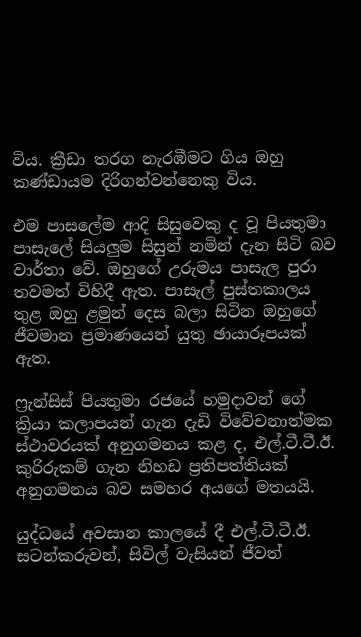විය. ක්‍රීඩා තරග නැරඹීමට ගිය ඔහු කණ්ඩායම දිරිගන්වන්නෙකු විය.

එම පාසලේම ආදි සිසුවෙකු ද වූ පියතුමා පාසැලේ සියලුම සිසුන් නමින් දැන සිටි බව වාර්තා වේ. ඔහුගේ උරුමය පාසැල පුරා තවමත් විහිදී ඇත. පාසැල් පුස්තකාලය තුළ ඔහු ළමුන් දෙස බලා සිටින ඔහුගේ ජීවමාන ප්‍රමාණයෙන් යුතු ඡායාරූපයක් ඇත.

ෆ්‍රැන්සිස් පියතුමා රජයේ හමුදාවන් ගේ ක්‍රියා කලාපයන් ගැන දැඩි විවේචනාත්මක ස්ථාවරයක් අනුගමනය කළ ද, එල්.ටී.ටී.ඊ. කුරිරුකම් ගැන නිහඩ ප්‍රතිපත්තියක් අනුගමනය බව සමහර අයගේ මතයයි.

යුද්ධයේ අවසාන කාලයේ දී එල්.ටී.ටී.ඊ. සටන්කරුවන්, සිවිල් වැසියන් ජීවත්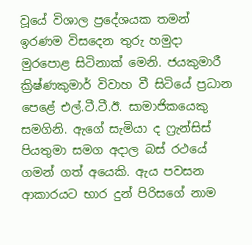වූයේ විශාල ප්‍රදේශයක තමන් ඉරණම විසදෙන තුරු හමුදා මුරපොළ සිටිනාක් මෙනි. ජයකුමාරී ක්‍රිෂ්ණකුමාර් විවාහ වී සිටියේ ප්‍රධාන පෙළේ එල්.ටී.ටී.ඊ. සාමාජිකයෙකු සමගිනි. ඇගේ සැමියා ද ෆ්‍රැන්සිස් පියතුමා සමග අදාල බස් රථයේ ගමන් ගත් අයෙකි. ඇය පවසන ආකාරයට භාර දුන් පිරිසගේ නාම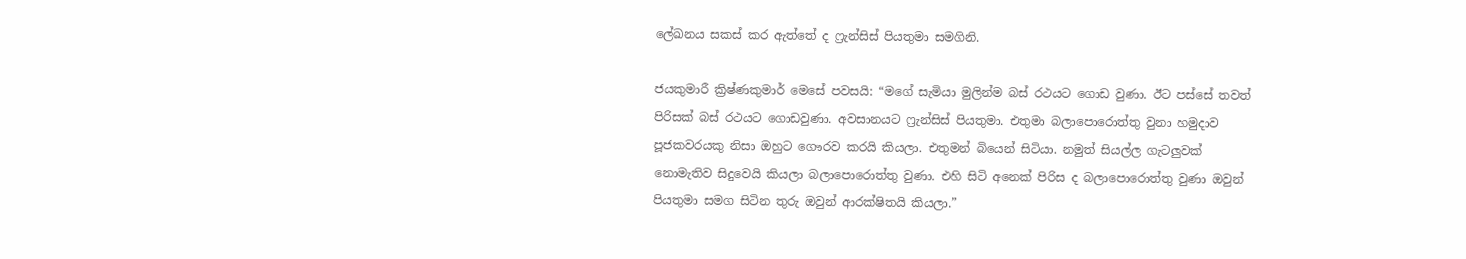ලේඛනය සකස් කර ඇත්තේ ද ෆ්‍රැන්සිස් පියතුමා සමගිනි.

ජයකුමාරී ක්‍රිෂ්ණකුමාර් මෙසේ පවසයි: “මගේ සැමියා මුලින්ම බස් රථයට ගොඩ වුණා. ඊට පස්සේ තවත් පිරිසක් බස් රථයට ගොඩවුණා. අවසානයට ‍ෆ්‍රැන්සිස් පියතුමා. එතුමා බලාපොරොත්තු වුනා හමුදාව පූජකවරයකු නිසා ඔහුට ගෞරව කරයි කියලා. එතුමන් බියෙන් සිටියා. නමුත් සියල්ල ගැටලුවක් නොමැතිව සිදුවෙයි කියලා බලාපොරොත්තු වුණා. එහි සිටි අනෙක් පිරිස ද බලාපොරොත්තු වුණා ඔවුන් පියතුමා සමග සිටින තුරු ඔවුන් ආරක්ෂිතයි කියලා.”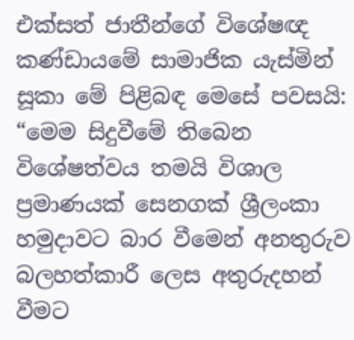එක්සත් ජාතීන්ගේ විශේෂඥ කණ්ඩායමේ සාමාජික යැස්මින් සූකා මේ පිළිබඳ මෙසේ පවසයි: “මෙම සිදුවීමේ තිබෙන විශේෂත්වය තමයි විශාල ප්‍රමාණයක් සෙනගක් ශ්‍රීලංකා හමුදාවට බාර වීමෙන් අනතුරුව බලහත්කාරී ලෙස අතුරුදහන් වීමට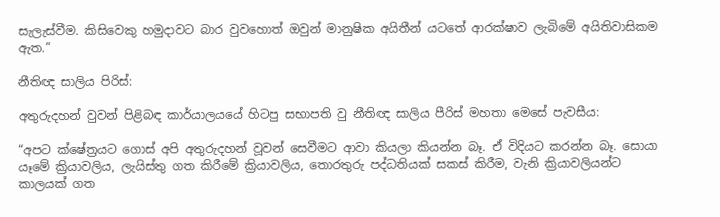සැලැස්වීම. කිසිවෙකු හමුදාවට බාර වුවහොත් ඔවුන් මානුෂික අයිතීන් යටතේ ආරක්ෂාව ලැබිමේ අයිතිවාසිකම ඇත.”

නීතිඥ සාලිය පිරිස්:

අතුරුදහන් වුවන් පිළිබඳ කාර්යාලයයේ හිටපු සභාපති වු නීතිඥ සාලිය පීරිස් මහතා මෙසේ පැවසීය:

“අපට ක්ෂේත්‍රයට ගොස් අපි අතුරුදහන් වූවන් සෙවීමට ආවා කියලා කියන්න බෑ. ඒ විදියට කරන්න බෑ. සොයා යෑමේ ක්‍රියාවලිය, ලැයිස්තු ගත කිරීමේ ක්‍රියාවලිය, තොරතුරු පද්ධතියක් සකස් කිරීම, වැනි ක්‍රියාවලියන්ට කාලයක් ගත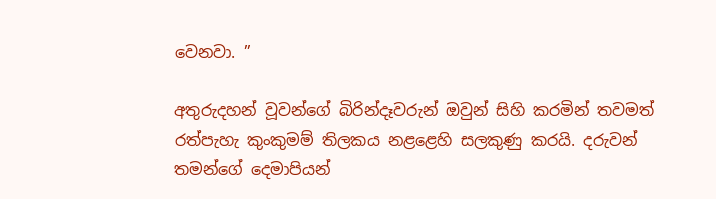වෙනවා. ”

අතුරුදහන් වූවන්ගේ බිරින්දෑවරුන් ඔවුන් සිහි කරමින් තවමත් රත්පැහැ කුංකුමම් තිලකය නළළෙහි සලකුණු කරයි. දරුවන් තමන්ගේ දෙමාපියන්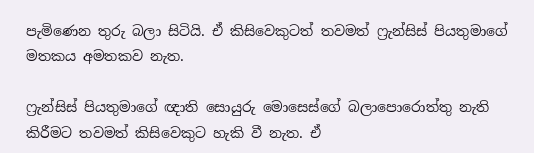පැමිණෙන තුරු බලා සිටියි. ඒ කිසිවෙකුටත් තවමත් ෆ්‍රැන්සිස් පියතුමාගේ මතකය අමතකව නැත.

ෆ්‍රැන්සිස් පියතුමාගේ ඥාති සොයුරු මොසෙස්ගේ බලාපොරොත්තු නැති කිරීමට තවමත් කිසිවෙකුට හැකි වී නැත. ඒ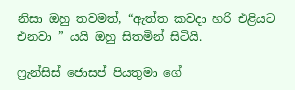නිසා ඔහු තවමත්, “ඇත්ත කවදා හරි එළියට එනවා ” යයි ඔහු සිතමින් සිටියි.

ෆ්‍රැන්සිස් ජොසප් පියතුමා ගේ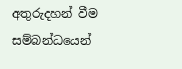අතුරුදහන් වීම සම්බන්ධයෙන්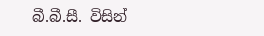බී.බී.සී. විසින්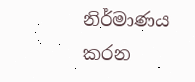නිර්මාණය කරන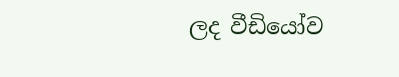ලද වීඩියෝව